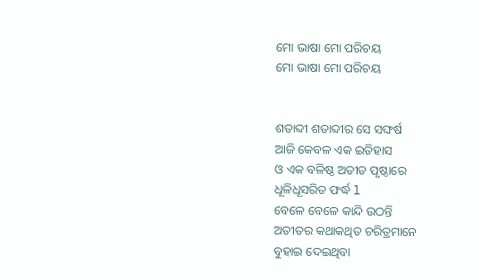ମୋ ଭାଷା ମୋ ପରିଚୟ
ମୋ ଭାଷା ମୋ ପରିଚୟ


ଶତାବ୍ଦୀ ଶତାବ୍ଦୀର ସେ ସଙ୍ଘର୍ଷ
ଆଜି କେବଳ ଏକ ଇତିହାସ
ଓ ଏକ ବଳିଷ୍ଠ ଅତୀତ ପୃଷ୍ଠାରେ
ଧୂଳିଧୂସରିତ ଫର୍ଦ୍ଧ l
ବେଳେ ବେଳେ କାନ୍ଦି ଉଠନ୍ତି
ଅତୀତର କଥାକଥିତ ଚରିତ୍ରମାନେ
ବୁହାଇ ଦେଇଥିବା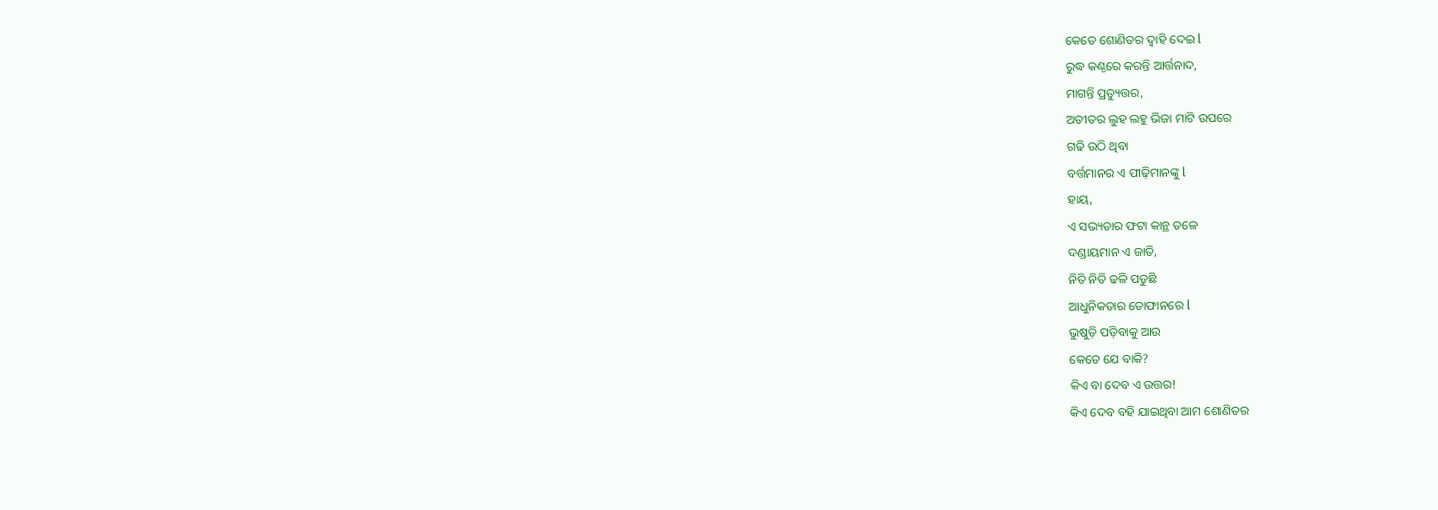କେତେ ଶୋଣିତର ଦ୍ୱାହି ଦେଇ l
ରୁଦ୍ଧ କଣ୍ଠରେ କରନ୍ତି ଆର୍ତ୍ତନାଦ,
ମାଗନ୍ତି ପ୍ରତ୍ୟୁତ୍ତର,
ଅତୀତର ଲୁହ ଲହୁ ଭିଜା ମାଟି ଉପରେ
ଗଢି ଉଠି ଥିବା
ବର୍ତ୍ତମାନର ଏ ପୀଢ଼ିମାନଙ୍କୁ l
ହାୟ,
ଏ ସଭ୍ୟତାର ଫଟା କାନ୍ଥ ତଳେ
ଦଣ୍ଡାୟମାନ ଏ ଜାତି,
ନିତି ନିତି ଢଳି ପଡୁଛି
ଆଧୁନିକତାର ତୋଫାନରେ l
ଭୁଷୁଡ଼ି ପଡ଼ିବାକୁ ଆଉ
କେତେ ଯେ ବାକି?
କିଏ ବା ଦେବ ଏ ଉତ୍ତର!
କିଏ ଦେବ ବହି ଯାଇଥିବା ଆମ ଶୋଣିତର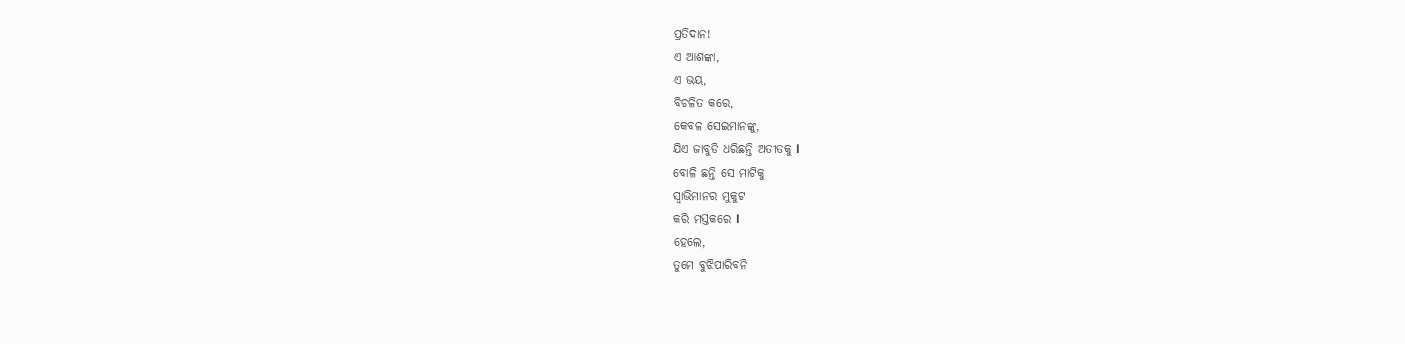ପ୍ରତିଦାନ!
ଏ ଆଶଙ୍କା,
ଏ ଭୟ,
ବିଚଳିତ କରେ,
କେବଳ ସେଇମାନଙ୍କୁ,
ଯିଏ ଜାବୁଡି ଧରିଛନ୍ତି ଅତୀତକୁ l
ବୋଳି ଛନ୍ତି ସେ ମାଟିକୁ
ସ୍ୱାଭିମାନର ମୁକୁଟ
କରି ମସ୍ତକରେ l
ହେଲେ,
ତୁମେ ବୁଝିପାରିବନି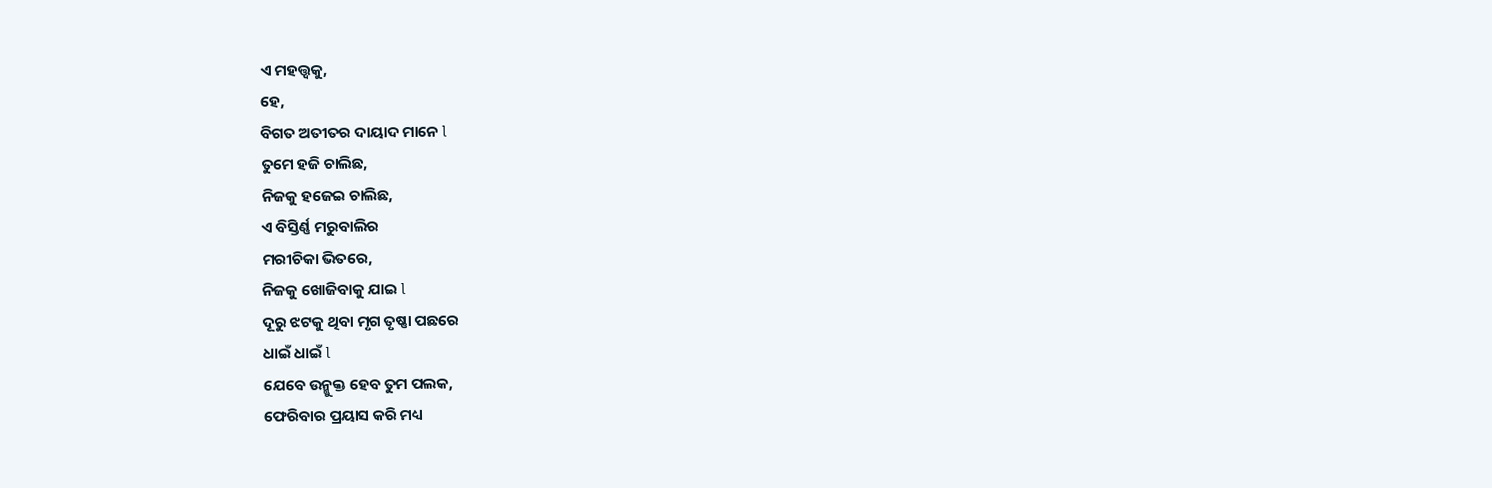ଏ ମହତ୍ତ୍ୱକୁ,
ହେ,
ବିଗତ ଅତୀତର ଦାୟାଦ ମାନେ l
ତୁମେ ହଜି ଚାଲିଛ,
ନିଜକୁ ହଜେଇ ଚାଲିଛ,
ଏ ବିସ୍ତିର୍ଣ୍ଣ ମରୁବାଲିର
ମରୀଚିକା ଭିତରେ,
ନିଜକୁ ଖୋଜିବାକୁ ଯାଇ l
ଦୂରୁ ଝଟକୁ ଥିବା ମୃଗ ତୃଷ୍ଣା ପଛରେ
ଧାଇଁ ଧାଇଁ l
ଯେବେ ଉନ୍ମୁକ୍ତ ହେବ ତୁମ ପଲକ,
ଫେରିବାର ପ୍ରୟାସ କରି ମଧ୍ୟ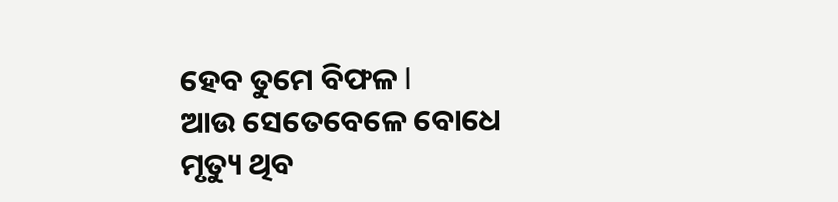ହେବ ତୁମେ ବିଫଳ l
ଆଉ ସେତେବେଳେ ବୋଧେ
ମୃତ୍ୟୁ ଥିବ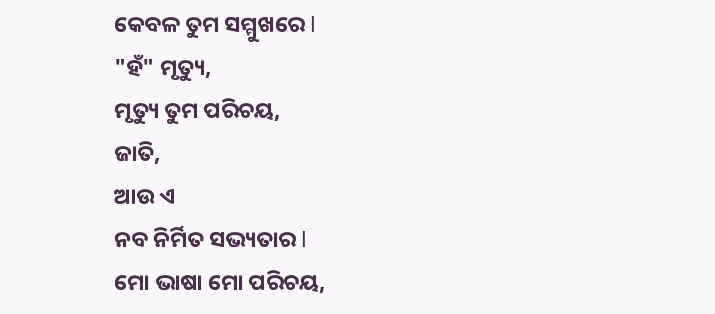କେବଳ ତୁମ ସମ୍ମୁଖରେ l
"ହଁ" ମୃତ୍ୟୁ,
ମୃତ୍ୟୁ ତୁମ ପରିଚୟ,
ଜାତି,
ଆଉ ଏ
ନବ ନିର୍ମିତ ସଭ୍ୟତାର l
ମୋ ଭାଷା ମୋ ପରିଚୟ,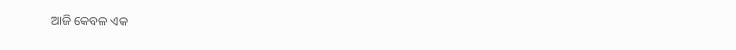ଆଜି କେବଳ ଏକ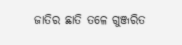ଜାତିର ଛାତି ତଳେ ଗୁଞ୍ଜରିତ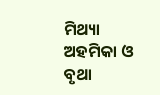ମିଥ୍ୟା ଅହମିକା ଓ
ବୃଥା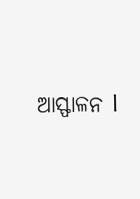ଆସ୍ଫାଳନ l